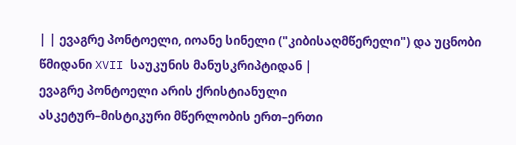| | ევაგრე პონტოელი, იოანე სინელი ("კიბისაღმწერელი") და უცნობი წმიდანი XVII საუკუნის მანუსკრიპტიდან |
ევაგრე პონტოელი არის ქრისტიანული
ასკეტურ–მისტიკური მწერლობის ერთ–ერთი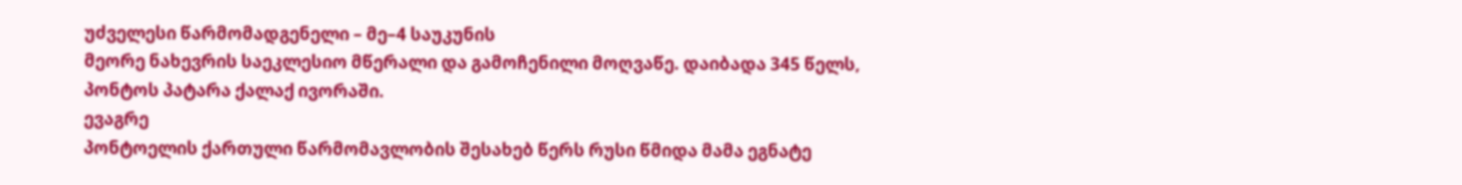უძველესი წარმომადგენელი – მე–4 საუკუნის
მეორე ნახევრის საეკლესიო მწერალი და გამოჩენილი მოღვაწე. დაიბადა 345 წელს,
პონტოს პატარა ქალაქ ივორაში.
ევაგრე
პონტოელის ქართული წარმომავლობის შესახებ წერს რუსი წმიდა მამა ეგნატე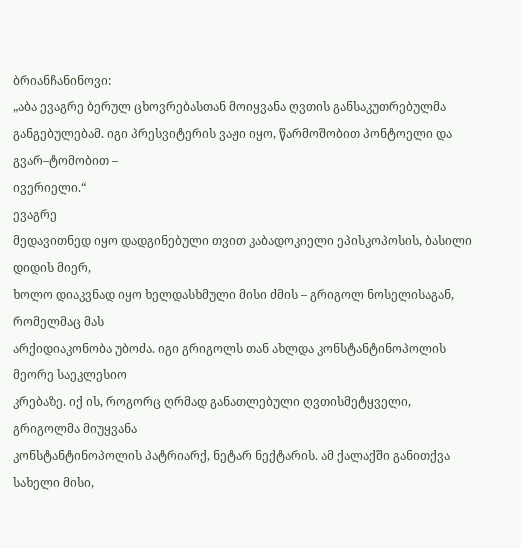ბრიანჩანინოვი:
„აბა ევაგრე ბერულ ცხოვრებასთან მოიყვანა ღვთის განსაკუთრებულმა
განგებულებამ. იგი პრესვიტერის ვაჟი იყო, წარმოშობით პონტოელი და გვარ–ტომობით –
ივერიელი.“
ევაგრე
მედავითნედ იყო დადგინებული თვით კაბადოკიელი ეპისკოპოსის, ბასილი დიდის მიერ,
ხოლო დიაკვნად იყო ხელდასხმული მისი ძმის – გრიგოლ ნოსელისაგან, რომელმაც მას
არქიდიაკონობა უბოძა. იგი გრიგოლს თან ახლდა კონსტანტინოპოლის მეორე საეკლესიო
კრებაზე. იქ ის, როგორც ღრმად განათლებული ღვთისმეტყველი, გრიგოლმა მიუყვანა
კონსტანტინოპოლის პატრიარქ, ნეტარ ნექტარის. ამ ქალაქში განითქვა სახელი მისი,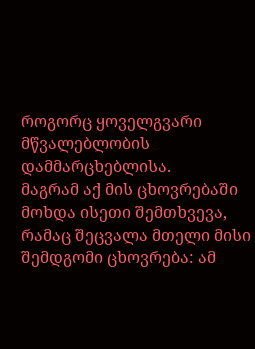როგორც ყოველგვარი მწვალებლობის დამმარცხებლისა.
მაგრამ აქ მის ცხოვრებაში მოხდა ისეთი შემთხვევა, რამაც შეცვალა მთელი მისი
შემდგომი ცხოვრება: ამ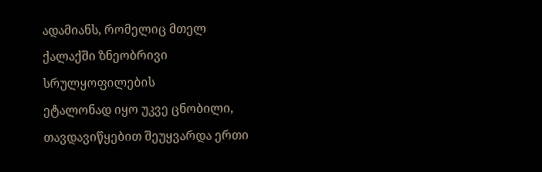ადამიანს, რომელიც მთელ ქალაქში ზნეობრივი სრულყოფილების
ეტალონად იყო უკვე ცნობილი, თავდავიწყებით შეუყვარდა ერთი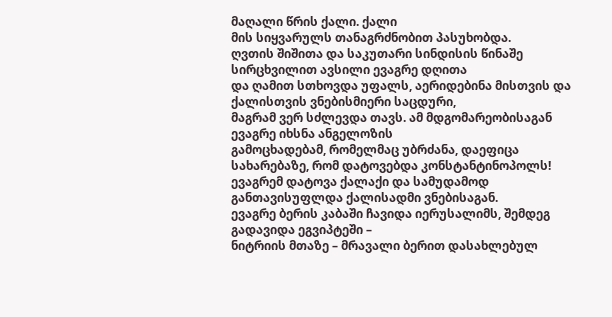მაღალი წრის ქალი. ქალი
მის სიყვარულს თანაგრძნობით პასუხობდა.
ღვთის შიშითა და საკუთარი სინდისის წინაშე სირცხვილით ავსილი ევაგრე დღითა
და ღამით სთხოვდა უფალს, აერიდებინა მისთვის და ქალისთვის ვნებისმიერი საცდური,
მაგრამ ვერ სძლევდა თავს. ამ მდგომარეობისაგან ევაგრე იხსნა ანგელოზის
გამოცხადებამ, რომელმაც უბრძანა, დაეფიცა სახარებაზე, რომ დატოვებდა კონსტანტინოპოლს!
ევაგრემ დატოვა ქალაქი და სამუდამოდ განთავისუფლდა ქალისადმი ვნებისაგან.
ევაგრე ბერის კაბაში ჩავიდა იერუსალიმს, შემდეგ გადავიდა ეგვიპტეში –
ნიტრიის მთაზე – მრავალი ბერით დასახლებულ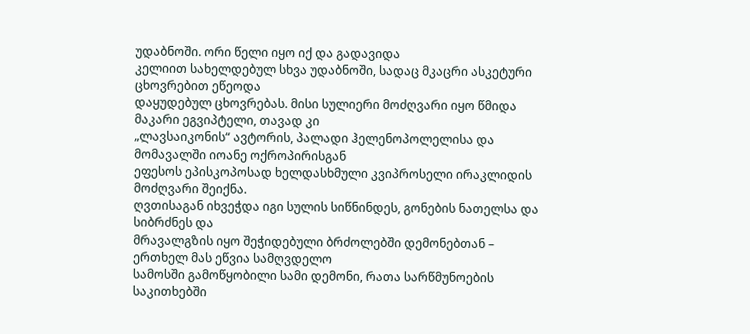უდაბნოში. ორი წელი იყო იქ და გადავიდა
კელიით სახელდებულ სხვა უდაბნოში, სადაც მკაცრი ასკეტური ცხოვრებით ეწეოდა
დაყუდებულ ცხოვრებას. მისი სულიერი მოძღვარი იყო წმიდა მაკარი ეგვიპტელი, თავად კი
„ლავსაიკონის“ ავტორის, პალადი ჰელენოპოლელისა და მომავალში იოანე ოქროპირისგან
ეფესოს ეპისკოპოსად ხელდასხმული კვიპროსელი ირაკლიდის მოძღვარი შეიქნა.
ღვთისაგან იხვეჭდა იგი სულის სიწნინდეს, გონების ნათელსა და სიბრძნეს და
მრავალგზის იყო შეჭიდებული ბრძოლებში დემონებთან – ერთხელ მას ეწვია სამღვდელო
სამოსში გამოწყობილი სამი დემონი, რათა სარწმუნოების საკითხებში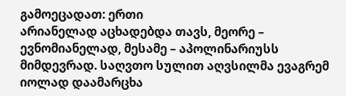გამოეცადათ: ერთი
არიანელად აცხადებდა თავს, მეორე – ევნომიანელად, მესამე – აპოლინარიუსს
მიმდევრად. საღვთო სულით აღვსილმა ევაგრემ იოლად დაამარცხა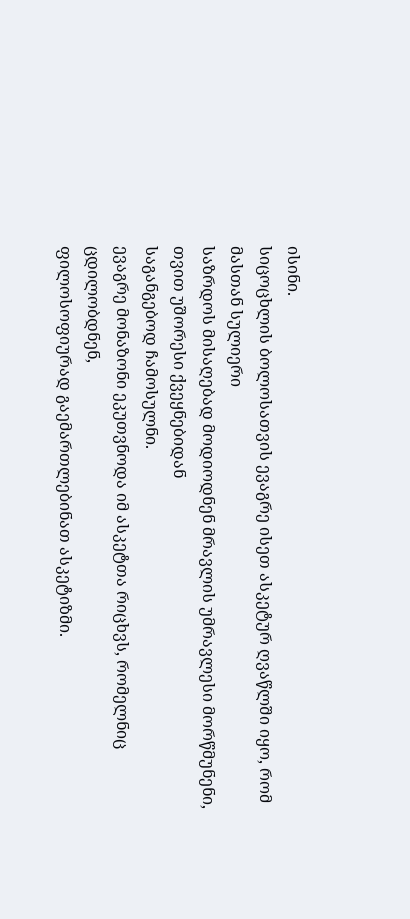ისინი.
სიცოცხლის ბოლოსათვის ევაგრე ისეთ ასკეტურ ღვაწლში იყო, რომ მასთან სულიერი
საზრდოს მისაღებად მოდიოდნენ მრავლის უმრავლესი მორწმუნენი, თვით უშორესი ქვეყნებიდან
საგანგებოდ ჩამოსულნი.
ევაგრე მონაზონი ეკუთვნოდა იმ ასკეტთა რიცხვს, რომელნიც ცდილობდნენ,
ფილოსოფიურად გაემართლებინათ ასკეტიზმი.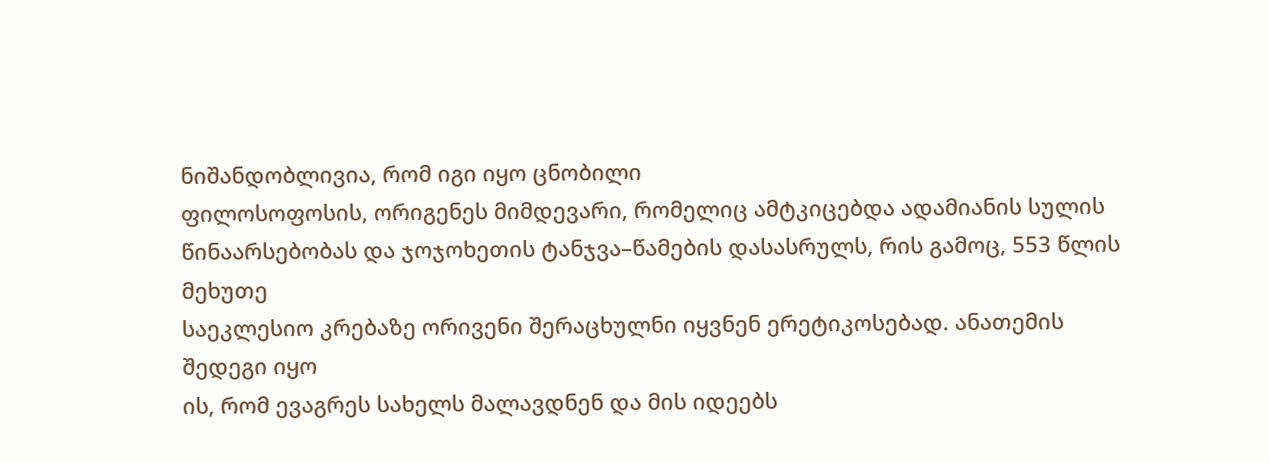ნიშანდობლივია, რომ იგი იყო ცნობილი
ფილოსოფოსის, ორიგენეს მიმდევარი, რომელიც ამტკიცებდა ადამიანის სულის
წინაარსებობას და ჯოჯოხეთის ტანჯვა–წამების დასასრულს, რის გამოც, 553 წლის მეხუთე
საეკლესიო კრებაზე ორივენი შერაცხულნი იყვნენ ერეტიკოსებად. ანათემის შედეგი იყო
ის, რომ ევაგრეს სახელს მალავდნენ და მის იდეებს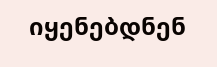იყენებდნენ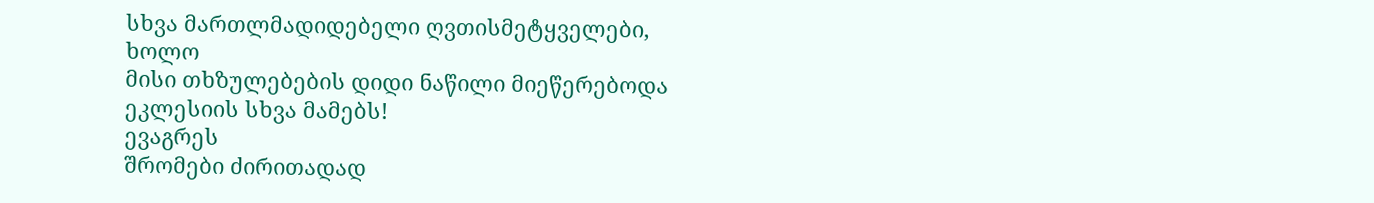სხვა მართლმადიდებელი ღვთისმეტყველები, ხოლო
მისი თხზულებების დიდი ნაწილი მიეწერებოდა ეკლესიის სხვა მამებს!
ევაგრეს
შრომები ძირითადად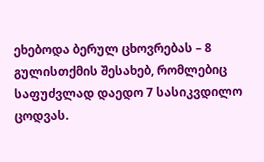ეხებოდა ბერულ ცხოვრებას – 8 გულისთქმის შესახებ, რომლებიც
საფუძვლად დაედო 7 სასიკვდილო ცოდვას.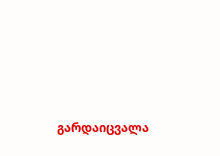გარდაიცვალა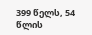399 წელს, 54 წლის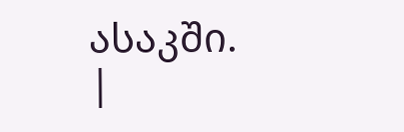ასაკში.
|